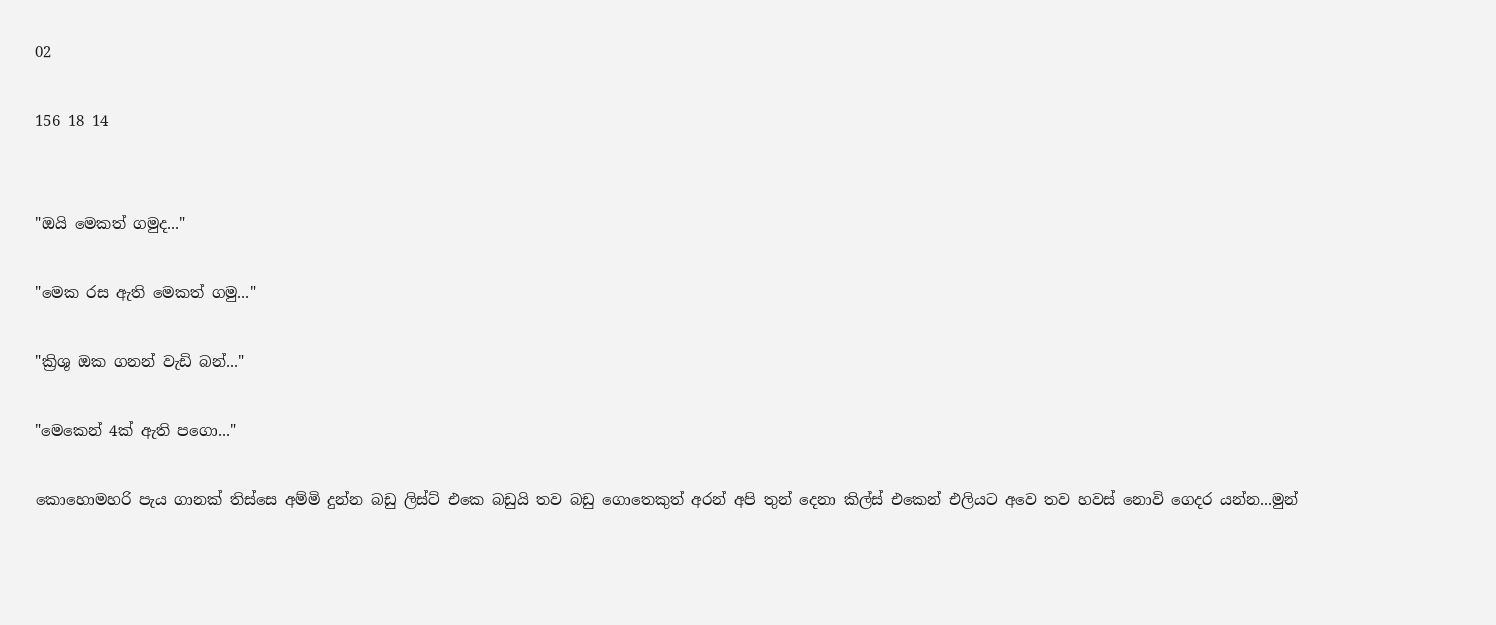02

156 18 14


"ඔයි මෙකත් ගමුද..."

"මෙක රස ඇති මෙකත් ගමු..."

"ක්‍රිශු ඔක ගනන් වැඩි බන්..."

"මෙකෙන් 4ක් ඇති පගො..."

කොහොමහරි පැය ගානක් තිස්සෙ අම්මි දුන්න බඩු ලිස්ට් එකෙ බඩුයි තව බඩු ගොතෙකුත් අරන් අපි තුන් දෙනා කිල්ස් එකෙන් එලියට අවෙ තව හවස් නොවි ගෙදර යන්න...මුන්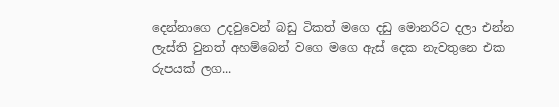දෙන්නාගෙ උදවුවෙන් බඩු ටිකත් මගෙ දඩු මොනරිට දලා එන්න ලැස්ති වුනත් අහම්බෙන් වගෙ මගෙ ඇස් දෙක නැවතුනෙ එක රුපයක් ලග...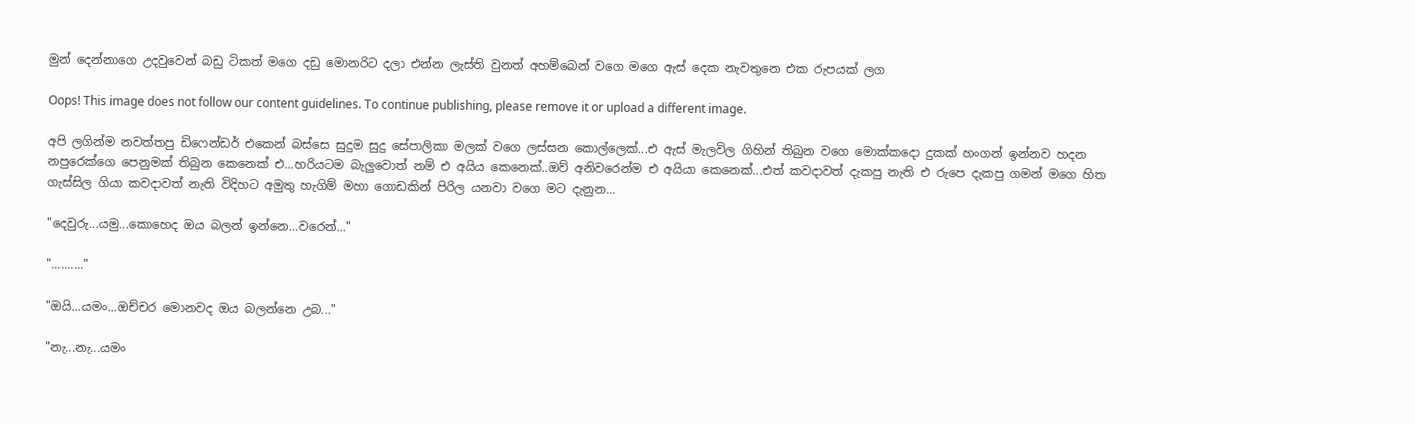මුන් දෙන්නාගෙ උදවුවෙන් බඩු ටිකත් මගෙ දඩු මොනරිට දලා එන්න ලැස්ති වුනත් අහම්බෙන් වගෙ මගෙ ඇස් දෙක නැවතුනෙ එක රුපයක් ලග

Oops! This image does not follow our content guidelines. To continue publishing, please remove it or upload a different image.

අපි ලගින්ම නවත්තපු ඩිෆෙන්ඩර් එකෙන් බස්සෙ සුදුම සුදු සේපාලිකා මලක් වගෙ ලස්සන කොල්ලෙක්...එ ඇස් මැලවිල ගිහින් තිබුන වගෙ මොක්කදො දුකක් හංගන් ඉන්නව හදන නපුරෙක්ගෙ පෙනුමක් තිබුන කෙනෙක් එ...හරියටම බැලුවොත් නම් එ අයිය කෙනෙක්..ඔව් අනිවරෙන්ම එ අයියා කෙනෙක්...එත් කවදාවත් දැකපු නැති එ රුපෙ දැකපු ගමන් මගෙ හිත ගැස්සිල ගියා කවදාවත් නැති විදිහට අමුතු හැගිම් මහා ගොඩකින් පිරිල යනවා වගෙ මට දැනුන...

"දෙවුරු...යමු...කොහෙද ඔය බලන් ඉන්නෙ...වරෙන්..."

".........."

"ඔයි...යමං...ඔච්චර මොනවද ඔය බලන්නෙ උබ..."

"නැ...නැ...යමං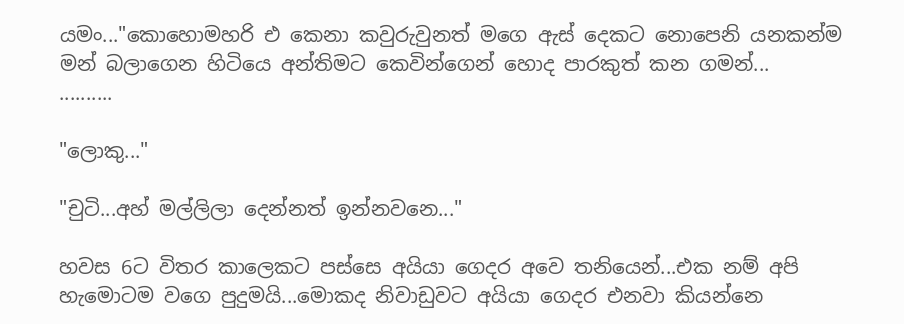යමං..."කොහොමහරි එ කෙනා කවුරුවුනත් මගෙ ඇස් දෙකට නොපෙනි යනකන්ම මන් බලාගෙන හිටියෙ අන්තිමට කෙවින්ගෙන් හොද පාරකුත් කන ගමන්...
..........

"ලොකු..."

"චුටි...අහ් මල්ලිලා දෙන්නත් ඉන්නවනෙ..."

හවස 6ට විතර කාලෙකට පස්සෙ අයියා ගෙදර අවෙ තනියෙන්...එක නම් අපි හැමොටම වගෙ පුදුමයි...මොකද නිවාඩුවට අයියා ගෙදර එනවා කියන්නෙ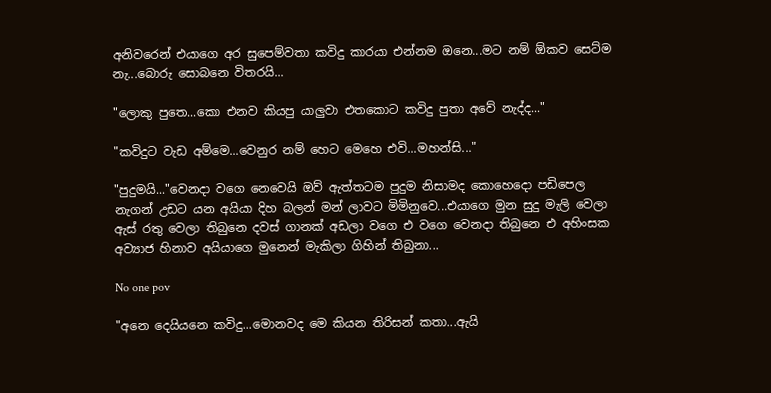අනිවරෙන් එයාගෙ අර සුපෙම්වතා කවිදු කාරයා එන්නම ඔනෙ...මට නම් ඕකව සෙට්ම නැ...බොරු සොබනෙ විතරයි...

"ලොකු පුතෙ...කො එනව කියපු යාලුවා එතකොට කවිදු පුතා අවේ නැද්ද..."

"කවිදුට වැඩ අම්මෙ...වෙනුර නම් හෙට මෙහෙ එවි...මහන්සි..."

"පුදුමයි..."වෙනදා වගෙ නෙවෙයි ඔව් ඇත්තටම පුදුම නිසාමද කොහෙදො පඩිපෙල නැගන් උඩට යන අයියා දිහ බලන් මන් ලාවට මිමිනුවෙ...එයාගෙ මුන සුදු මැලි වෙලා ඇස් රතු වෙලා තිබුනෙ දවස් ගානක් අඩලා වගෙ එ වගෙ වෙනදා තිබුනෙ එ අහිංසක අව්‍යාජ හිනාව අයියාගෙ මුනෙන් මැකිලා ගිහින් තිබුනා...

No one pov

"අනෙ දෙයියනෙ කවිදු...මොනවද මෙ කියන තිරිසන් කතා...ඇයි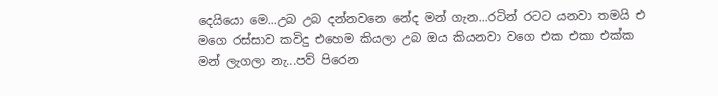දෙයියො මෙ...උබ උබ දන්නවනෙ නේද මන් ගැන...රටින් රටට යනවා තමයි එ මගෙ රස්සාව කවිදු එහෙම කියලා උබ ඔය කියනවා වගෙ එක එකා එක්ක මන් ලැගලා නැ...පව් පිරෙන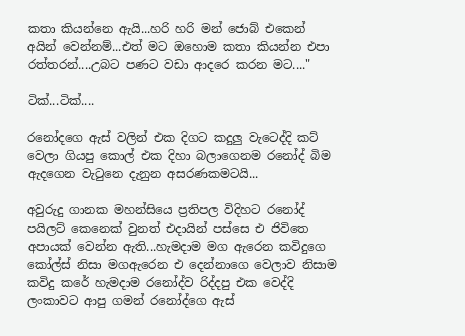කතා කියන්නෙ ඇයි...හරි හරි මන් ජොබ් එකෙන් අයින් වෙන්නම්...එත් මට ඔහොම කතා කියන්න එපා රත්තරන්....උබට පණට වඩා ආදරෙ කරන මට...."

ටික්...ටික්....

රනෝදගෙ ඇස් වලින් එක දිගට කදුලු වැටෙද්දි කට් වෙලා ගියපු කොල් එක දිහා බලාගෙනම රනෝද් බිම ඇදගෙන වැටුනෙ දැනුන අසරණකමටයි...

අවුරුදු ගානක මහන්සියෙ ප්‍රතිපල විදිහට රනෝද් පයිලට් කෙනෙක් වුනත් එදායින් පස්සෙ එ ජිවිතෙ අපායක් වෙන්න ඇති...හැමදාම මග ඇරෙන කවිදුගෙ කෝල්ස් නිසා මගඇරෙන එ දෙන්නාගෙ වෙලාව නිසාම කවිදු කරේ හැමදාම රනෝද්ව රිද්දපු එක වෙද්දි ලංකාවට ආපු ගමන් රනෝද්ගෙ ඇස්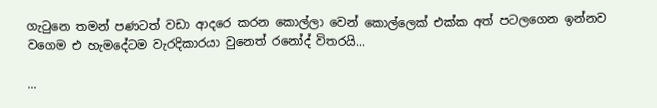ගැටුනෙ තමන් පණටත් වඩා ආදරෙ කරන කොල්ලා වෙන් කොල්ලෙක් එක්ක අත් පටලගෙන ඉන්නව වගෙම එ හැමදේටම වැරදිකාරයා වුනෙත් රනෝද් විතරයි...

...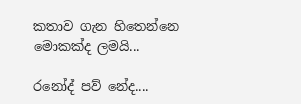කතාව ගැන හිතෙන්නෙ මොකක්ද ලමයි...

රනෝද් පව් නේද....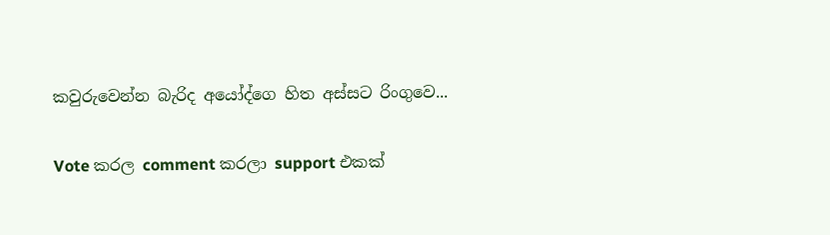කවුරුවෙන්න බැරිද අයෝද්ගෙ හිත අස්සට රිංගුවෙ...

Vote කරල comment කරලා support එකක්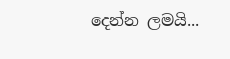දෙන්න ලමයි...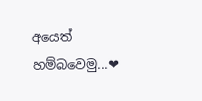අයෙත් හම්බවෙමු...❤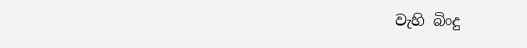වැහි බිංදු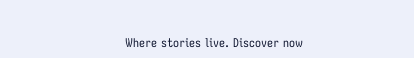Where stories live. Discover now